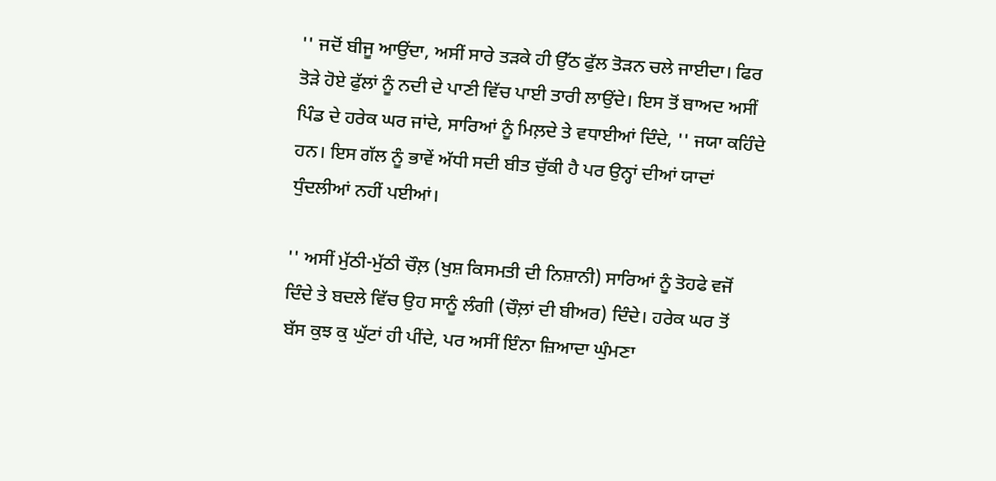'' ਜਦੋਂ ਬੀਜੂ ਆਉਂਦਾ, ਅਸੀਂ ਸਾਰੇ ਤੜਕੇ ਹੀ ਉੱਠ ਫੁੱਲ ਤੋੜਨ ਚਲੇ ਜਾਈਦਾ। ਫਿਰ ਤੋੜੇ ਹੋਏ ਫੁੱਲਾਂ ਨੂੰ ਨਦੀ ਦੇ ਪਾਣੀ ਵਿੱਚ ਪਾਈ ਤਾਰੀ ਲਾਉਂਦੇ। ਇਸ ਤੋਂ ਬਾਅਦ ਅਸੀਂ ਪਿੰਡ ਦੇ ਹਰੇਕ ਘਰ ਜਾਂਦੇ, ਸਾਰਿਆਂ ਨੂੰ ਮਿਲ਼ਦੇ ਤੇ ਵਧਾਈਆਂ ਦਿੰਦੇ, '' ਜਯਾ ਕਹਿੰਦੇ ਹਨ। ਇਸ ਗੱਲ ਨੂੰ ਭਾਵੇਂ ਅੱਧੀ ਸਦੀ ਬੀਤ ਚੁੱਕੀ ਹੈ ਪਰ ਉਨ੍ਹਾਂ ਦੀਆਂ ਯਾਦਾਂ ਧੁੰਦਲੀਆਂ ਨਹੀਂ ਪਈਆਂ।

'' ਅਸੀਂ ਮੁੱਠੀ-ਮੁੱਠੀ ਚੌਲ਼ (ਖੁਸ਼ ਕਿਸਮਤੀ ਦੀ ਨਿਸ਼ਾਨੀ) ਸਾਰਿਆਂ ਨੂੰ ਤੋਹਫੇ ਵਜੋਂ ਦਿੰਦੇ ਤੇ ਬਦਲੇ ਵਿੱਚ ਉਹ ਸਾਨੂੰ ਲੰਗੀ (ਚੌਲ਼ਾਂ ਦੀ ਬੀਅਰ) ਦਿੰਦੇ। ਹਰੇਕ ਘਰ ਤੋਂ ਬੱਸ ਕੁਝ ਕੁ ਘੁੱਟਾਂ ਹੀ ਪੀਂਦੇ, ਪਰ ਅਸੀਂ ਇੰਨਾ ਜ਼ਿਆਦਾ ਘੁੰਮਣਾ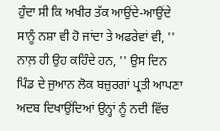ਹੁੰਦਾ ਸੀ ਕਿ ਅਖੀਰ ਤੱਕ ਆਉਂਦੇ-ਆਉਂਦੇ ਸਾਨੂੰ ਨਸ਼ਾ ਵੀ ਹੋ ਜਾਂਦਾ ਤੇ ਅਫਰੇਵਾਂ ਵੀ, '' ਨਾਲ਼ ਹੀ ਉਹ ਕਹਿੰਦੇ ਹਨ, '' ਉਸ ਦਿਨ ਪਿੰਡ ਦੇ ਜੁਆਨ ਲੋਕ ਬਜ਼ੁਰਗਾਂ ਪ੍ਰਤੀ ਆਪਣਾ ਅਦਬ ਦਿਖਾਉਂਦਿਆਂ ਉਨ੍ਹਾਂ ਨੂੰ ਨਦੀ ਵਿੱਚ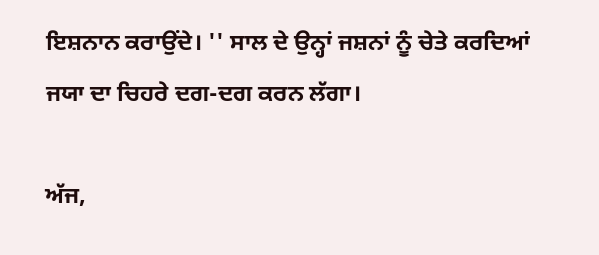ਇਸ਼ਨਾਨ ਕਰਾਉਂਦੇ। '' ਸਾਲ ਦੇ ਉਨ੍ਹਾਂ ਜਸ਼ਨਾਂ ਨੂੰ ਚੇਤੇ ਕਰਦਿਆਂ ਜਯਾ ਦਾ ਚਿਹਰੇ ਦਗ-ਦਗ ਕਰਨ ਲੱਗਾ।

ਅੱਜ,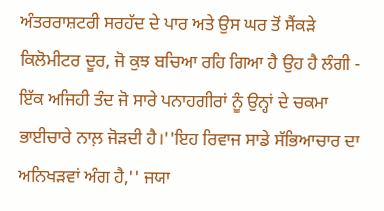ਅੰਤਰਰਾਸ਼ਟਰੀ ਸਰਹੱਦ ਦੇ ਪਾਰ ਅਤੇ ਉਸ ਘਰ ਤੋਂ ਸੈਂਕੜੇ ਕਿਲੋਮੀਟਰ ਦੂਰ, ਜੋ ਕੁਝ ਬਚਿਆ ਰਹਿ ਗਿਆ ਹੈ ਉਹ ਹੈ ਲੰਗੀ - ਇੱਕ ਅਜਿਹੀ ਤੰਦ ਜੋ ਸਾਰੇ ਪਨਾਹਗੀਰਾਂ ਨੂੰ ਉਨ੍ਹਾਂ ਦੇ ਚਕਮਾ ਭਾਈਚਾਰੇ ਨਾਲ਼ ਜੋੜਦੀ ਹੈ।''ਇਹ ਰਿਵਾਜ ਸਾਡੇ ਸੱਭਿਆਚਾਰ ਦਾ ਅਨਿਖੜਵਾਂ ਅੰਗ ਹੈ,'' ਜਯਾ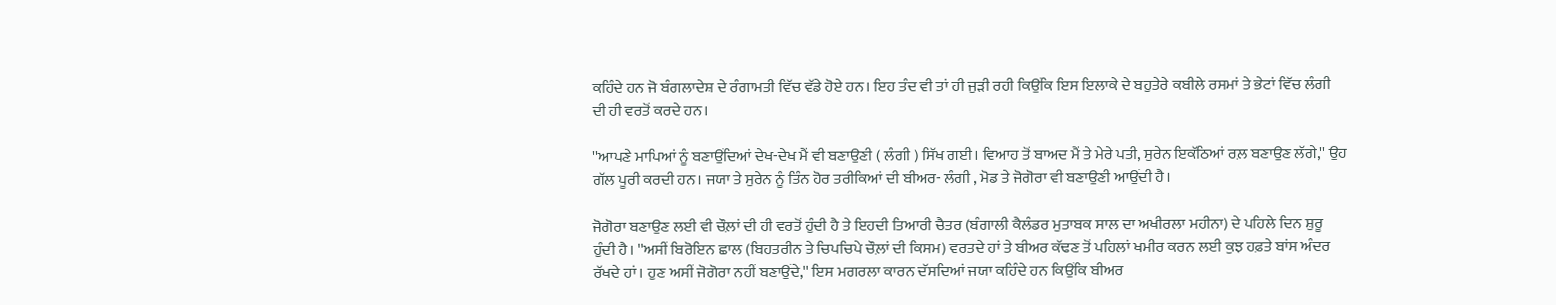ਕਹਿੰਦੇ ਹਨ ਜੋ ਬੰਗਲਾਦੇਸ਼ ਦੇ ਰੰਗਾਮਤੀ ਵਿੱਚ ਵੱਡੇ ਹੋਏ ਹਨ। ਇਹ ਤੰਦ ਵੀ ਤਾਂ ਹੀ ਜੁੜੀ ਰਹੀ ਕਿਉਂਕਿ ਇਸ ਇਲਾਕੇ ਦੇ ਬਹੁਤੇਰੇ ਕਬੀਲੇ ਰਸਮਾਂ ਤੇ ਭੇਟਾਂ ਵਿੱਚ ਲੰਗੀ ਦੀ ਹੀ ਵਰਤੋਂ ਕਰਦੇ ਹਨ।

''ਆਪਣੇ ਮਾਪਿਆਂ ਨੂੰ ਬਣਾਉਂਦਿਆਂ ਦੇਖ-ਦੇਖ ਮੈਂ ਵੀ ਬਣਾਉਣੀ ( ਲੰਗੀ ) ਸਿੱਖ ਗਈ। ਵਿਆਹ ਤੋਂ ਬਾਅਦ ਮੈਂ ਤੇ ਮੇਰੇ ਪਤੀ, ਸੁਰੇਨ ਇਕੱਠਿਆਂ ਰਲ਼ ਬਣਾਉਣ ਲੱਗੇ,'' ਉਹ ਗੱਲ ਪੂਰੀ ਕਰਦੀ ਹਨ। ਜਯਾ ਤੇ ਸੁਰੇਨ ਨੂੰ ਤਿੰਨ ਹੋਰ ਤਰੀਕਿਆਂ ਦੀ ਬੀਅਰ- ਲੰਗੀ , ਮੋਡ ਤੇ ਜੋਗੋਰਾ ਵੀ ਬਣਾਉਣੀ ਆਉਂਦੀ ਹੈ।

ਜੋਗੋਰਾ ਬਣਾਉਣ ਲਈ ਵੀ ਚੌਲ਼ਾਂ ਦੀ ਹੀ ਵਰਤੋਂ ਹੁੰਦੀ ਹੈ ਤੇ ਇਹਦੀ ਤਿਆਰੀ ਚੈਤਰ (ਬੰਗਾਲੀ ਕੈਲੰਡਰ ਮੁਤਾਬਕ ਸਾਲ ਦਾ ਅਖੀਰਲਾ ਮਹੀਨਾ) ਦੇ ਪਹਿਲੇ ਦਿਨ ਸ਼ੁਰੂ ਹੁੰਦੀ ਹੈ। ''ਅਸੀਂ ਬਿਰੋਇਨ ਛਾਲ (ਬਿਹਤਰੀਨ ਤੇ ਚਿਪਚਿਪੇ ਚੌਲ਼ਾਂ ਦੀ ਕਿਸਮ) ਵਰਤਦੇ ਹਾਂ ਤੇ ਬੀਅਰ ਕੱਢਣ ਤੋਂ ਪਹਿਲਾਂ ਖਮੀਰ ਕਰਨ ਲਈ ਕੁਝ ਹਫ਼ਤੇ ਬਾਂਸ ਅੰਦਰ ਰੱਖਦੇ ਹਾਂ। ਹੁਣ ਅਸੀਂ ਜੋਗੋਰਾ ਨਹੀਂ ਬਣਾਉਂਦੇ,'' ਇਸ ਮਗਰਲਾ ਕਾਰਨ ਦੱਸਦਿਆਂ ਜਯਾ ਕਹਿੰਦੇ ਹਨ ਕਿਉਂਕਿ ਬੀਅਰ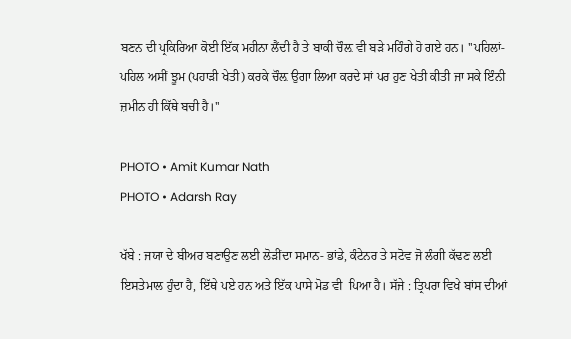ਬਣਨ ਦੀ ਪ੍ਰਕਿਰਿਆ ਕੋਈ ਇੱਕ ਮਹੀਨਾ ਲੈਂਦੀ ਹੈ ਤੇ ਬਾਕੀ ਚੌਲ਼ ਵੀ ਬੜੇ ਮਹਿੰਗੇ ਹੋ ਗਏ ਹਨ। ''ਪਹਿਲਾਂ-ਪਹਿਲ ਅਸੀਂ ਝੂਮ (ਪਹਾੜੀ ਖੇਤੀ) ਕਰਕੇ ਚੌਲ਼ ਉਗਾ ਲਿਆ ਕਰਦੇ ਸਾਂ ਪਰ ਹੁਣ ਖੇਤੀ ਕੀਤੀ ਜਾ ਸਕੇ ਇੰਨੀ ਜ਼ਮੀਨ ਹੀ ਕਿੱਥੇ ਬਚੀ ਹੈ।''

PHOTO • Amit Kumar Nath
PHOTO • Adarsh Ray

ਖੱਬੇ : ਜਯਾ ਦੇ ਬੀਅਰ ਬਣਾਉਣ ਲਈ ਲੋੜੀਂਦਾ ਸਮਾਨ- ਭਾਂਡੇ, ਕੰਟੇਨਰ ਤੇ ਸਟੋਵ ਜੋ ਲੰਗੀ ਕੱਢਣ ਲਈ ਇਸਤੇਮਾਲ ਹੁੰਦਾ ਹੈ, ਇੱਥੇ ਪਏ ਹਨ ਅਤੇ ਇੱਕ ਪਾਸੇ ਮੋਡ ਵੀ  ਪਿਆ ਹੈ। ਸੱਜੇ : ਤ੍ਰਿਪਰਾ ਵਿਖੇ ਬਾਂਸ ਦੀਆਂ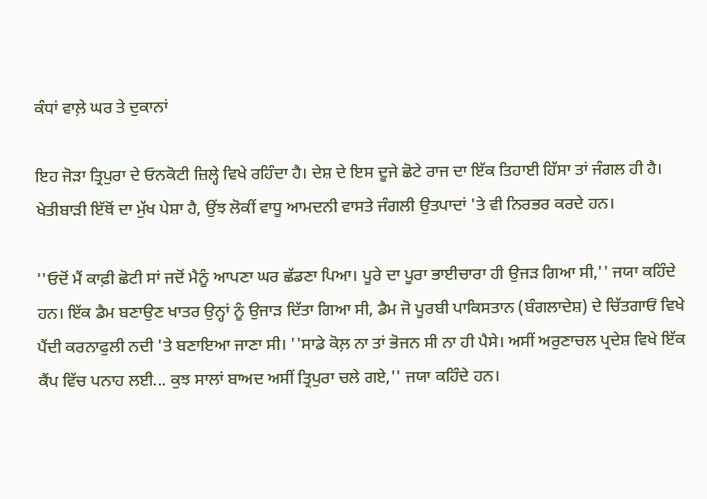ਕੰਧਾਂ ਵਾਲ਼ੇ ਘਰ ਤੇ ਦੁਕਾਨਾਂ

ਇਹ ਜੋੜਾ ਤ੍ਰਿਪੁਰਾ ਦੇ ਓਨਕੋਟੀ ਜ਼ਿਲ੍ਹੇ ਵਿਖੇ ਰਹਿੰਦਾ ਹੈ। ਦੇਸ਼ ਦੇ ਇਸ ਦੂਜੇ ਛੋਟੇ ਰਾਜ ਦਾ ਇੱਕ ਤਿਹਾਈ ਹਿੱਸਾ ਤਾਂ ਜੰਗਲ ਹੀ ਹੈ। ਖੇਤੀਬਾੜੀ ਇੱਥੋਂ ਦਾ ਮੁੱਖ ਪੇਸ਼ਾ ਹੈ, ਉਂਝ ਲੋਕੀਂ ਵਾਧੂ ਆਮਦਨੀ ਵਾਸਤੇ ਜੰਗਲੀ ਉਤਪਾਦਾਂ 'ਤੇ ਵੀ ਨਿਰਭਰ ਕਰਦੇ ਹਨ।

''ਓਦੋਂ ਮੈਂ ਕਾਫ਼ੀ ਛੋਟੀ ਸਾਂ ਜਦੋਂ ਮੈਨੂੰ ਆਪਣਾ ਘਰ ਛੱਡਣਾ ਪਿਆ। ਪੂਰੇ ਦਾ ਪੂਰਾ ਭਾਈਚਾਰਾ ਹੀ ਉਜੜ ਗਿਆ ਸੀ,'' ਜਯਾ ਕਹਿੰਦੇ ਹਨ। ਇੱਕ ਡੈਮ ਬਣਾਉਣ ਖਾਤਰ ਉਨ੍ਹਾਂ ਨੂੰ ਉਜਾੜ ਦਿੱਤਾ ਗਿਆ ਸੀ, ਡੈਮ ਜੋ ਪੂਰਬੀ ਪਾਕਿਸਤਾਨ (ਬੰਗਲਾਦੇਸ਼) ਦੇ ਚਿੱਤਗਾਓਂ ਵਿਖੇ ਪੈਂਦੀ ਕਰਨਾਫੁਲੀ ਨਦੀ 'ਤੇ ਬਣਾਇਆ ਜਾਣਾ ਸੀ। ''ਸਾਡੇ ਕੋਲ਼ ਨਾ ਤਾਂ ਭੋਜਨ ਸੀ ਨਾ ਹੀ ਪੈਸੇ। ਅਸੀਂ ਅਰੁਣਾਚਲ ਪ੍ਰਦੇਸ਼ ਵਿਖੇ ਇੱਕ ਕੈਂਪ ਵਿੱਚ ਪਨਾਹ ਲਈ... ਕੁਝ ਸਾਲਾਂ ਬਾਅਦ ਅਸੀਂ ਤ੍ਰਿਪੁਰਾ ਚਲੇ ਗਏ,'' ਜਯਾ ਕਹਿੰਦੇ ਹਨ।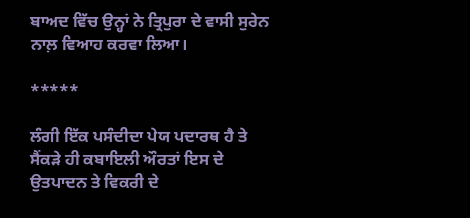ਬਾਅਦ ਵਿੱਚ ਉਨ੍ਹਾਂ ਨੇ ਤ੍ਰਿਪੁਰਾ ਦੇ ਵਾਸੀ ਸੁਰੇਨ ਨਾਲ਼ ਵਿਆਹ ਕਰਵਾ ਲਿਆ।

*****

ਲੰਗੀ ਇੱਕ ਪਸੰਦੀਦਾ ਪੇਯ ਪਦਾਰਥ ਹੈ ਤੇ ਸੈਂਕੜੇ ਹੀ ਕਬਾਇਲੀ ਔਰਤਾਂ ਇਸ ਦੇ ਉਤਪਾਦਨ ਤੇ ਵਿਕਰੀ ਦੇ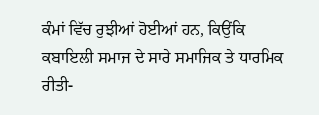ਕੰਮਾਂ ਵਿੱਚ ਰੁਝੀਆਂ ਹੋਈਆਂ ਹਨ, ਕਿਉਂਕਿ ਕਬਾਇਲੀ ਸਮਾਜ ਦੇ ਸਾਰੇ ਸਮਾਜਿਕ ਤੇ ਧਾਰਮਿਕ ਰੀਤੀ-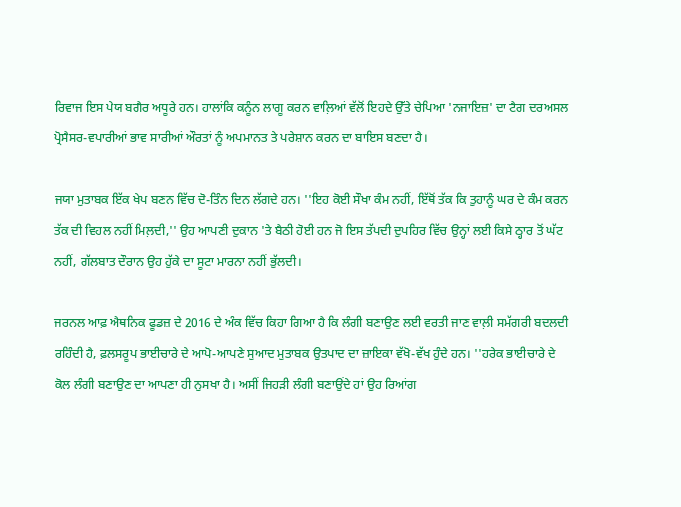ਰਿਵਾਜ ਇਸ ਪੇਯ ਬਗੈਰ ਅਧੂਰੇ ਹਨ। ਹਾਲਾਂਕਿ ਕਨੂੰਨ ਲਾਗੂ ਕਰਨ ਵਾਲ਼ਿਆਂ ਵੱਲੋਂ ਇਹਦੇ ਉੱਤੇ ਚੇਪਿਆ 'ਨਜਾਇਜ਼' ਦਾ ਟੈਗ ਦਰਅਸਲ ਪ੍ਰੋਸੈਸਰ-ਵਪਾਰੀਆਂ ਭਾਵ ਸਾਰੀਆਂ ਔਰਤਾਂ ਨੂੰ ਅਪਮਾਨਤ ਤੇ ਪਰੇਸ਼ਾਨ ਕਰਨ ਦਾ ਬਾਇਸ ਬਣਦਾ ਹੈ।

ਜਯਾ ਮੁਤਾਬਕ ਇੱਕ ਖੇਪ ਬਣਨ ਵਿੱਚ ਦੋ-ਤਿੰਨ ਦਿਨ ਲੱਗਦੇ ਹਨ। ''ਇਹ ਕੋਈ ਸੌਖਾ ਕੰਮ ਨਹੀਂ, ਇੱਥੋਂ ਤੱਕ ਕਿ ਤੁਹਾਨੂੰ ਘਰ ਦੇ ਕੰਮ ਕਰਨ ਤੱਕ ਦੀ ਵਿਹਲ ਨਹੀਂ ਮਿਲ਼ਦੀ,'' ਉਹ ਆਪਣੀ ਦੁਕਾਨ 'ਤੇ ਬੈਠੀ ਹੋਈ ਹਨ ਜੋ ਇਸ ਤੱਪਦੀ ਦੁਪਹਿਰ ਵਿੱਚ ਉਨ੍ਹਾਂ ਲਈ ਕਿਸੇ ਠ੍ਹਾਰ ਤੋਂ ਘੱਟ ਨਹੀਂ, ਗੱਲਬਾਤ ਦੌਰਾਨ ਉਹ ਹੁੱਕੇ ਦਾ ਸੂਟਾ ਮਾਰਨਾ ਨਹੀਂ ਭੁੱਲਦੀ।

ਜਰਨਲ ਆਫ਼ ਐਥਨਿਕ ਫੂਡਜ਼ ਦੇ 2016 ਦੇ ਅੰਕ ਵਿੱਚ ਕਿਹਾ ਗਿਆ ਹੈ ਕਿ ਲੰਗੀ ਬਣਾਉਣ ਲਈ ਵਰਤੀ ਜਾਣ ਵਾਲ਼ੀ ਸਮੱਗਰੀ ਬਦਲਦੀ ਰਹਿੰਦੀ ਹੈ, ਫ਼ਲਸਰੂਪ ਭਾਈਚਾਰੇ ਦੇ ਆਪੋ-ਆਪਣੇ ਸੁਆਦ ਮੁਤਾਬਕ ਉਤਪਾਦ ਦਾ ਜ਼ਾਇਕਾ ਵੱਖੋ-ਵੱਖ ਹੁੰਦੇ ਹਨ। ''ਹਰੇਕ ਭਾਈਚਾਰੇ ਦੇ ਕੋਲ ਲੰਗੀ ਬਣਾਉਣ ਦਾ ਆਪਣਾ ਹੀ ਨੁਸਖਾ ਹੈ। ਅਸੀਂ ਜਿਹੜੀ ਲੰਗੀ ਬਣਾਉਂਦੇ ਹਾਂ ਉਹ ਰਿਆਂਗ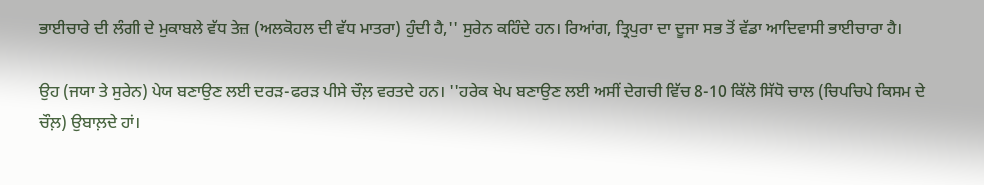ਭਾਈਚਾਰੇ ਦੀ ਲੰਗੀ ਦੇ ਮੁਕਾਬਲੇ ਵੱਧ ਤੇਜ਼ (ਅਲਕੋਹਲ ਦੀ ਵੱਧ ਮਾਤਰਾ) ਹੁੰਦੀ ਹੈ,'' ਸੁਰੇਨ ਕਹਿੰਦੇ ਹਨ। ਰਿਆਂਗ, ਤ੍ਰਿਪੁਰਾ ਦਾ ਦੂਜਾ ਸਭ ਤੋਂ ਵੱਡਾ ਆਦਿਵਾਸੀ ਭਾਈਚਾਰਾ ਹੈ।

ਉਹ (ਜਯਾ ਤੇ ਸੁਰੇਨ) ਪੇਯ ਬਣਾਉਣ ਲਈ ਦਰੜ-ਫਰੜ ਪੀਸੇ ਚੌਲ਼ ਵਰਤਦੇ ਹਨ। ''ਹਰੇਕ ਖੇਪ ਬਣਾਉਣ ਲਈ ਅਸੀਂ ਦੇਗਚੀ ਵਿੱਚ 8-10 ਕਿੱਲੋ ਸਿੱਧੋ ਚਾਲ (ਚਿਪਚਿਪੇ ਕਿਸਮ ਦੇ ਚੌਲ਼) ਉਬਾਲ਼ਦੇ ਹਾਂ।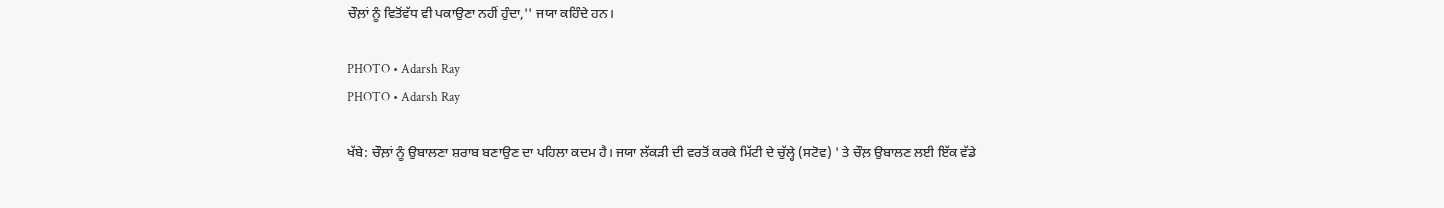ਚੌਲ਼ਾਂ ਨੂੰ ਵਿਤੋਂਵੱਧ ਵੀ ਪਕਾਉਣਾ ਨਹੀਂ ਹੁੰਦਾ,'' ਜਯਾ ਕਹਿੰਦੇ ਹਨ।

PHOTO • Adarsh Ray
PHOTO • Adarsh Ray

ਖੱਬੇ: ਚੌਲ਼ਾਂ ਨੂੰ ਉਬਾਲਣਾ ਸ਼ਰਾਬ ਬਣਾਉਣ ਦਾ ਪਹਿਲਾ ਕਦਮ ਹੈ। ਜਯਾ ਲੱਕੜੀ ਦੀ ਵਰਤੋਂ ਕਰਕੇ ਮਿੱਟੀ ਦੇ ਚੁੱਲ੍ਹੇ (ਸਟੋਵ) ' ਤੇ ਚੌਲ਼ ਉਬਾਲਣ ਲਈ ਇੱਕ ਵੱਡੇ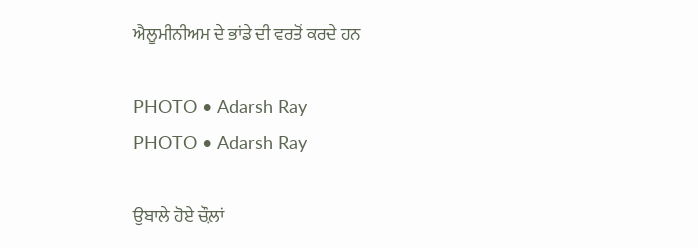ਐਲੂਮੀਨੀਅਮ ਦੇ ਭਾਂਡੇ ਦੀ ਵਰਤੋਂ ਕਰਦੇ ਹਨ

PHOTO • Adarsh Ray
PHOTO • Adarsh Ray

ਉਬਾਲੇ ਹੋਏ ਚੌਲ਼ਾਂ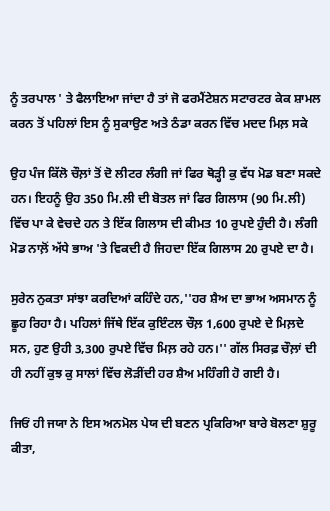ਨੂੰ ਤਰਪਾਲ ' ਤੇ ਫੈਲਾਇਆ ਜਾਂਦਾ ਹੈ ਤਾਂ ਜੋ ਫਰਮੈਂਟੇਸ਼ਨ ਸਟਾਰਟਰ ਕੇਕ ਸ਼ਾਮਲ ਕਰਨ ਤੋਂ ਪਹਿਲਾਂ ਇਸ ਨੂੰ ਸੁਕਾਉਣ ਅਤੇ ਠੰਡਾ ਕਰਨ ਵਿੱਚ ਮਦਦ ਮਿਲ਼ ਸਕੇ

ਉਹ ਪੰਜ ਕਿੱਲੋ ਚੌਲ਼ਾਂ ਤੋਂ ਦੋ ਲੀਟਰ ਲੰਗੀ ਜਾਂ ਫਿਰ ਥੋੜ੍ਹੀ ਕੁ ਵੱਧ ਮੋਡ ਬਣਾ ਸਕਦੇ ਹਨ। ਇਹਨੂੰ ਉਹ 350 ਮਿ.ਲੀ ਦੀ ਬੋਤਲ ਜਾਂ ਫਿਰ ਗਿਲਾਸ (90 ਮਿ.ਲੀ) ਵਿੱਚ ਪਾ ਕੇ ਵੇਚਦੇ ਹਨ ਤੇ ਇੱਕ ਗਿਲਾਸ ਦੀ ਕੀਮਤ 10 ਰੁਪਏ ਹੁੰਦੀ ਹੈ। ਲੰਗੀ ਮੋਡ ਨਾਲ਼ੋਂ ਅੱਧੇ ਭਾਅ 'ਤੇ ਵਿਕਦੀ ਹੈ ਜਿਹਦਾ ਇੱਕ ਗਿਲਾਸ 20 ਰੁਪਏ ਦਾ ਹੈ।

ਸੁਰੇਨ ਨੁਕਤਾ ਸਾਂਝਾ ਕਰਦਿਆਂ ਕਹਿੰਦੇ ਹਨ,''ਹਰ ਸ਼ੈਅ ਦਾ ਭਾਅ ਅਸਮਾਨ ਨੂੰ ਛੂਹ ਰਿਹਾ ਹੈ। ਪਹਿਲਾਂ ਜਿੱਥੇ ਇੱਕ ਕੁਇੰਟਲ ਚੌਲ਼ 1,600 ਰੁਪਏ ਦੇ ਮਿਲ਼ਦੇ ਸਨ, ਹੁਣ ਉਹੀ 3,300 ਰੁਪਏ ਵਿੱਚ ਮਿਲ਼ ਰਹੇ ਹਨ।'' ਗੱਲ ਸਿਰਫ਼ ਚੌਲ਼ਾਂ ਦੀ ਹੀ ਨਹੀਂ ਕੁਝ ਕੁ ਸਾਲਾਂ ਵਿੱਚ ਲੋੜੀਂਦੀ ਹਰ ਸ਼ੈਅ ਮਹਿੰਗੀ ਹੋ ਗਈ ਹੈ।

ਜਿਓਂ ਹੀ ਜਯਾ ਨੇ ਇਸ ਅਨਮੋਲ ਪੇਯ ਦੀ ਬਣਨ ਪ੍ਰਕਿਰਿਆ ਬਾਰੇ ਬੋਲਣਾ ਸ਼ੁਰੂ ਕੀਤਾ,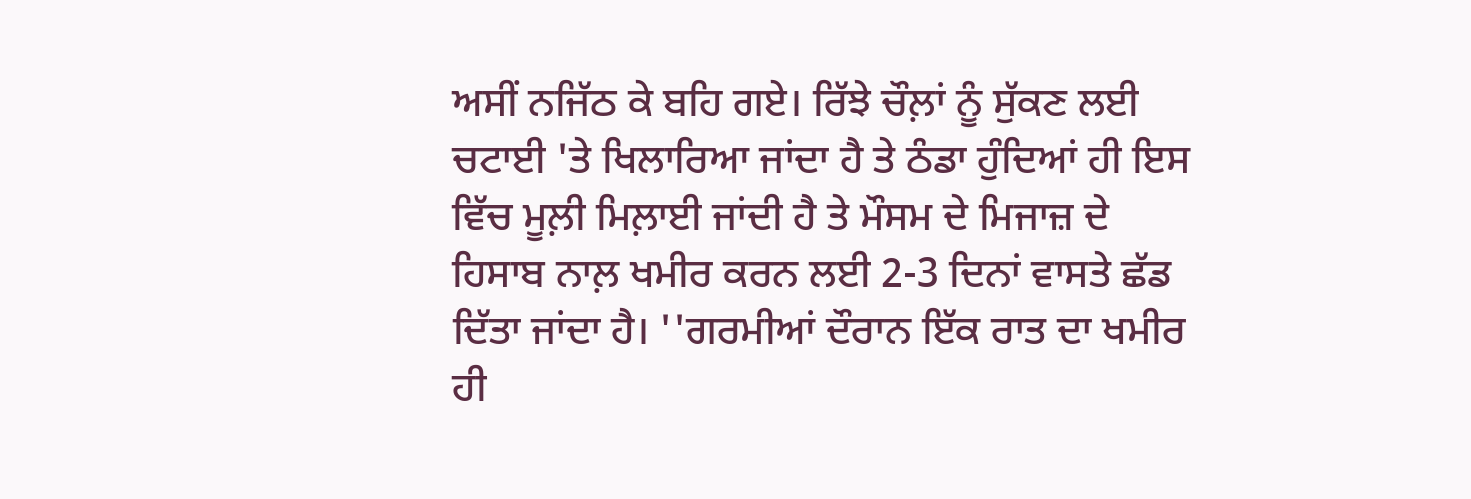ਅਸੀਂ ਨਜਿੱਠ ਕੇ ਬਹਿ ਗਏ। ਰਿੱਝੇ ਚੌਲ਼ਾਂ ਨੂੰ ਸੁੱਕਣ ਲਈ ਚਟਾਈ 'ਤੇ ਖਿਲਾਰਿਆ ਜਾਂਦਾ ਹੈ ਤੇ ਠੰਡਾ ਹੁੰਦਿਆਂ ਹੀ ਇਸ ਵਿੱਚ ਮੂਲ਼ੀ ਮਿਲ਼ਾਈ ਜਾਂਦੀ ਹੈ ਤੇ ਮੌਸਮ ਦੇ ਮਿਜਾਜ਼ ਦੇ ਹਿਸਾਬ ਨਾਲ਼ ਖਮੀਰ ਕਰਨ ਲਈ 2-3 ਦਿਨਾਂ ਵਾਸਤੇ ਛੱਡ ਦਿੱਤਾ ਜਾਂਦਾ ਹੈ। ''ਗਰਮੀਆਂ ਦੌਰਾਨ ਇੱਕ ਰਾਤ ਦਾ ਖਮੀਰ ਹੀ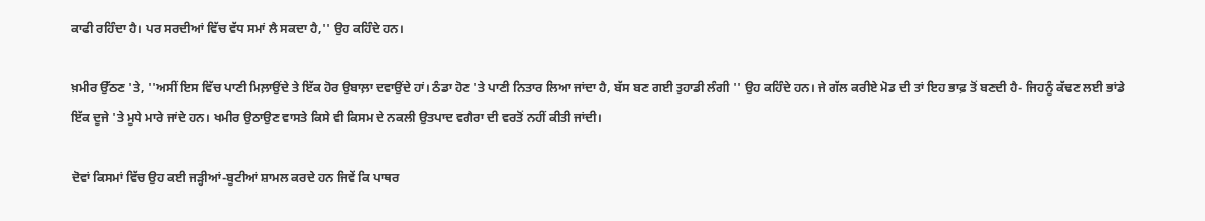ਕਾਫੀ ਰਹਿੰਦਾ ਹੈ। ਪਰ ਸਰਦੀਆਂ ਵਿੱਚ ਵੱਧ ਸਮਾਂ ਲੈ ਸਕਦਾ ਹੈ,'' ਉਹ ਕਹਿੰਦੇ ਹਨ।

ਖ਼ਮੀਰ ਉੱਠਣ 'ਤੇ, ''ਅਸੀਂ ਇਸ ਵਿੱਚ ਪਾਣੀ ਮਿਲ਼ਾਉਂਦੇ ਤੇ ਇੱਕ ਹੋਰ ਉਬਾਲ਼ਾ ਦਵਾਉਂਦੇ ਹਾਂ। ਠੰਡਾ ਹੋਣ 'ਤੇ ਪਾਣੀ ਨਿਤਾਰ ਲਿਆ ਜਾਂਦਾ ਹੈ, ਬੱਸ ਬਣ ਗਈ ਤੁਹਾਡੀ ਲੰਗੀ '' ਉਹ ਕਹਿੰਦੇ ਹਨ। ਜੇ ਗੱਲ ਕਰੀਏ ਮੋਡ ਦੀ ਤਾਂ ਇਹ ਭਾਫ਼ ਤੋਂ ਬਣਦੀ ਹੈ- ਜਿਹਨੂੰ ਕੱਢਣ ਲਈ ਭਾਂਡੇ ਇੱਕ ਦੂਜੇ 'ਤੇ ਮੂਧੇ ਮਾਰੇ ਜਾਂਦੇ ਹਨ। ਖਮੀਰ ਉਠਾਉਣ ਵਾਸਤੇ ਕਿਸੇ ਵੀ ਕਿਸਮ ਦੇ ਨਕਲੀ ਉਤਪਾਦ ਵਗੈਰਾ ਦੀ ਵਰਤੋਂ ਨਹੀਂ ਕੀਤੀ ਜਾਂਦੀ।

ਦੋਵਾਂ ਕਿਸਮਾਂ ਵਿੱਚ ਉਹ ਕਈ ਜੜ੍ਹੀਆਂ-ਬੂਟੀਆਂ ਸ਼ਾਮਲ ਕਰਦੇ ਹਨ ਜਿਵੇਂ ਕਿ ਪਾਥਰ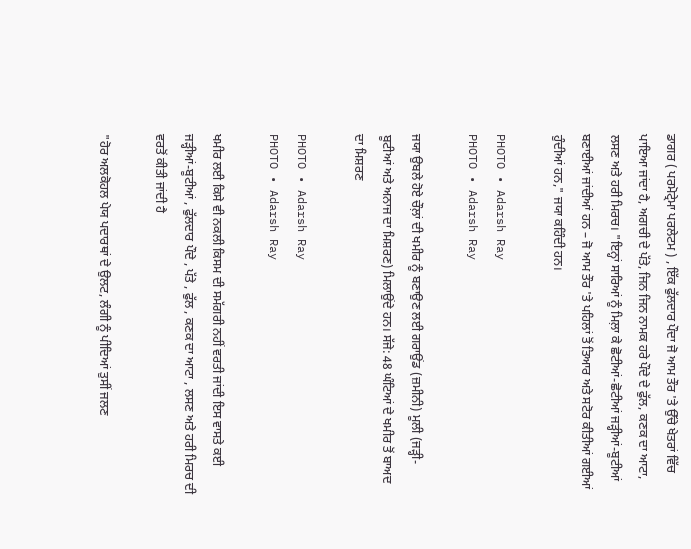ਡਾਗਰ ( ਪਰਮੋਟ੍ਰੇਮਾ ਪਰਲੇਟਮ ) , ਇੱਕ ਫੁੱਲਦਾਰ ਪੌਦਾ ਜੋ ਆਮ ਤੌਰ 'ਤੇ ਉੱਚੇ ਖੇਤਰਾਂ ਵਿੱਚ ਪਾਇਆ ਜਾਂਦਾ ਹੈ, ਅਗਚੀ ਦੇ ਪੱਤੇ, ਜਿਨ ਜਿਨ ਨਾਮਕ ਹਰੇ ਪੌਦੇ ਦੇ ਫੁੱਲ, ਕਣਕ ਦਾ ਆਟਾ, ਲਸਣ ਅਤੇ ਹਰੀ ਮਿਰਚ। "ਇਨ੍ਹਾਂ ਸਾਰਿਆਂ ਨੂੰ ਮਿਲ਼ਾ ਕੇ ਛੋਟੀਆਂ-ਛੋਟੀਆਂ ਜੜ੍ਹੀਆਂ-ਬੂਟੀਆਂ ਬਣਾਈਆਂ ਜਾਂਦੀਆਂ ਹਨ – ਜੋ ਆਮ ਤੌਰ 'ਤੇ ਪਹਿਲਾਂ ਤੋਂ ਤਿਆਰ ਅਤੇ ਸਟੋਰ ਕੀਤੀਆਂ ਗਈਆਂ ਹੁੰਦੀਆਂ ਹਨ," ਜਯਾ ਕਹਿੰਦੀ ਹਨ।

PHOTO • Adarsh Ray
PHOTO • Adarsh Ray

ਜਯਾ ਉਬਲੇ ਹੋਏ ਚੌਲ਼ਾਂ ਦੀ ਖਮੀਰ ਨੂੰ ਬਣਾਉਣ ਲਈ ਗਰਾਉਂਡ (ਜ਼ਮੀਨੀ) ਮੂਲੀ (ਜੜ੍ਹੀ-ਬੂਟੀਆਂ ਅਤੇ ਅਨਾਜ ਦਾ ਮਿਸ਼ਰਣ) ਮਿਲਾਉਂਦੇ ਹਨ। ਸੱਜੇ: 48 ਘੰਟਿਆਂ ਦੇ ਖਮੀਰ ਤੋਂ ਬਾਅਦ ਦਾ ਮਿਸ਼ਰਣ

PHOTO • Adarsh Ray
PHOTO • Adarsh Ray

ਖਮੀਰ ਲਈ ਕਿਸੇ ਵੀ ਨਕਲੀ ਕਿਸਮ ਦੀ ਸਮੱਗਰੀ ਨਹੀਂ ਵਰਤੀ ਜਾਂਦੀ ਇਸ ਵਾਸਤੇ ਕਈ ਜੜ੍ਹੀਆਂ-ਬੂਟੀਆਂ , ਫੁੱਲਦਾਰ ਪੌਦੇ , ਪੱਤੇ , ਫੁੱਲ , ਕਣਕ ਦਾ ਆਟਾ , ਲਸਣ ਅਤੇ ਹਰੀ ਮਿਰਚ ਦੀ ਵਰਤੋਂ ਕੀਤੀ ਜਾਂਦੀ ਹੈ

"ਹੋਰ ਅਲਕੋਹਲ ਪੇਯ ਪਦਾਰਥਾਂ ਦੇ ਉਲਟ, ਲੰਗੀ ਨੂੰ ਪੀਦਿਆਂ ਤੁਸੀਂ ਜਲਣ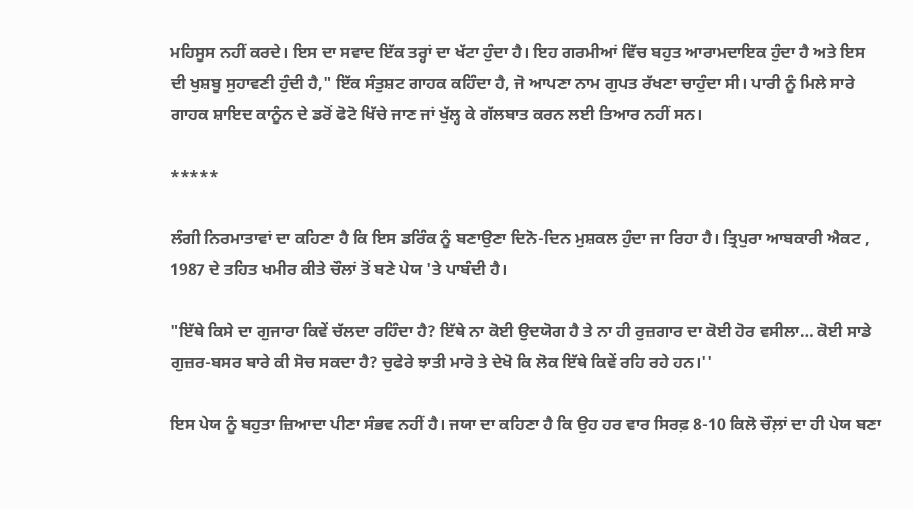ਮਹਿਸੂਸ ਨਹੀਂ ਕਰਦੇ। ਇਸ ਦਾ ਸਵਾਦ ਇੱਕ ਤਰ੍ਹਾਂ ਦਾ ਖੱਟਾ ਹੁੰਦਾ ਹੈ। ਇਹ ਗਰਮੀਆਂ ਵਿੱਚ ਬਹੁਤ ਆਰਾਮਦਾਇਕ ਹੁੰਦਾ ਹੈ ਅਤੇ ਇਸ ਦੀ ਖੁਸ਼ਬੂ ਸੁਹਾਵਣੀ ਹੁੰਦੀ ਹੈ," ਇੱਕ ਸੰਤੁਸ਼ਟ ਗਾਹਕ ਕਹਿੰਦਾ ਹੈ, ਜੋ ਆਪਣਾ ਨਾਮ ਗੁਪਤ ਰੱਖਣਾ ਚਾਹੁੰਦਾ ਸੀ। ਪਾਰੀ ਨੂੰ ਮਿਲੇ ਸਾਰੇ ਗਾਹਕ ਸ਼ਾਇਦ ਕਾਨੂੰਨ ਦੇ ਡਰੋਂ ਫੋਟੋ ਖਿੱਚੇ ਜਾਣ ਜਾਂ ਖੁੱਲ੍ਹ ਕੇ ਗੱਲਬਾਤ ਕਰਨ ਲਈ ਤਿਆਰ ਨਹੀਂ ਸਨ।

*****

ਲੰਗੀ ਨਿਰਮਾਤਾਵਾਂ ਦਾ ਕਹਿਣਾ ਹੈ ਕਿ ਇਸ ਡਰਿੰਕ ਨੂੰ ਬਣਾਉਣਾ ਦਿਨੋ-ਦਿਨ ਮੁਸ਼ਕਲ ਹੁੰਦਾ ਜਾ ਰਿਹਾ ਹੈ। ਤ੍ਰਿਪੁਰਾ ਆਬਕਾਰੀ ਐਕਟ , 1987 ਦੇ ਤਹਿਤ ਖਮੀਰ ਕੀਤੇ ਚੌਲਾਂ ਤੋਂ ਬਣੇ ਪੇਯ 'ਤੇ ਪਾਬੰਦੀ ਹੈ।

"ਇੱਥੇ ਕਿਸੇ ਦਾ ਗੁਜਾਰਾ ਕਿਵੇਂ ਚੱਲਦਾ ਰਹਿੰਦਾ ਹੈ? ਇੱਥੇ ਨਾ ਕੋਈ ਉਦਯੋਗ ਹੈ ਤੇ ਨਾ ਹੀ ਰੁਜ਼ਗਾਰ ਦਾ ਕੋਈ ਹੋਰ ਵਸੀਲਾ… ਕੋਈ ਸਾਡੇ ਗੁਜ਼ਰ-ਬਸਰ ਬਾਰੇ ਕੀ ਸੋਚ ਸਕਦਾ ਹੈ? ਚੁਫੇਰੇ ਝਾਤੀ ਮਾਰੋ ਤੇ ਦੇਖੋ ਕਿ ਲੋਕ ਇੱਥੇ ਕਿਵੇਂ ਰਹਿ ਰਹੇ ਹਨ।''

ਇਸ ਪੇਯ ਨੂੰ ਬਹੁਤਾ ਜ਼ਿਆਦਾ ਪੀਣਾ ਸੰਭਵ ਨਹੀਂ ਹੈ। ਜਯਾ ਦਾ ਕਹਿਣਾ ਹੈ ਕਿ ਉਹ ਹਰ ਵਾਰ ਸਿਰਫ਼ 8-10 ਕਿਲੋ ਚੌਲ਼ਾਂ ਦਾ ਹੀ ਪੇਯ ਬਣਾ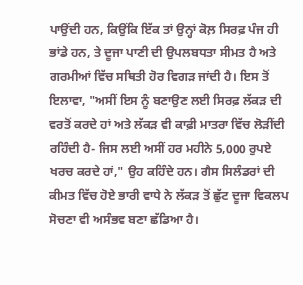ਪਾਉਂਦੀ ਹਨ, ਕਿਉਂਕਿ ਇੱਕ ਤਾਂ ਉਨ੍ਹਾਂ ਕੋਲ਼ ਸਿਰਫ਼ ਪੰਜ ਹੀ ਭਾਂਡੇ ਹਨ, ਤੇ ਦੂਜਾ ਪਾਣੀ ਦੀ ਉਪਲਬਧਤਾ ਸੀਮਤ ਹੈ ਅਤੇ ਗਰਮੀਆਂ ਵਿੱਚ ਸਥਿਤੀ ਹੋਰ ਵਿਗੜ ਜਾਂਦੀ ਹੈ। ਇਸ ਤੋਂ ਇਲਾਵਾ, "ਅਸੀਂ ਇਸ ਨੂੰ ਬਣਾਉਣ ਲਈ ਸਿਰਫ਼ ਲੱਕੜ ਦੀ ਵਰਤੋਂ ਕਰਦੇ ਹਾਂ ਅਤੇ ਲੱਕੜ ਵੀ ਕਾਫ਼ੀ ਮਾਤਰਾ ਵਿੱਚ ਲੋੜੀਂਦੀ ਰਹਿੰਦੀ ਹੈ- ਜਿਸ ਲਈ ਅਸੀਂ ਹਰ ਮਹੀਨੇ 5,000 ਰੁਪਏ ਖਰਚ ਕਰਦੇ ਹਾਂ," ਉਹ ਕਹਿੰਦੇ ਹਨ। ਗੈਸ ਸਿਲੰਡਰਾਂ ਦੀ ਕੀਮਤ ਵਿੱਚ ਹੋਏ ਭਾਰੀ ਵਾਧੇ ਨੇ ਲੱਕੜ ਤੋਂ ਛੁੱਟ ਦੂਜਾ ਵਿਕਲਪ ਸੋਚਣਾ ਵੀ ਅਸੰਭਵ ਬਣਾ ਛੱਡਿਆ ਹੈ।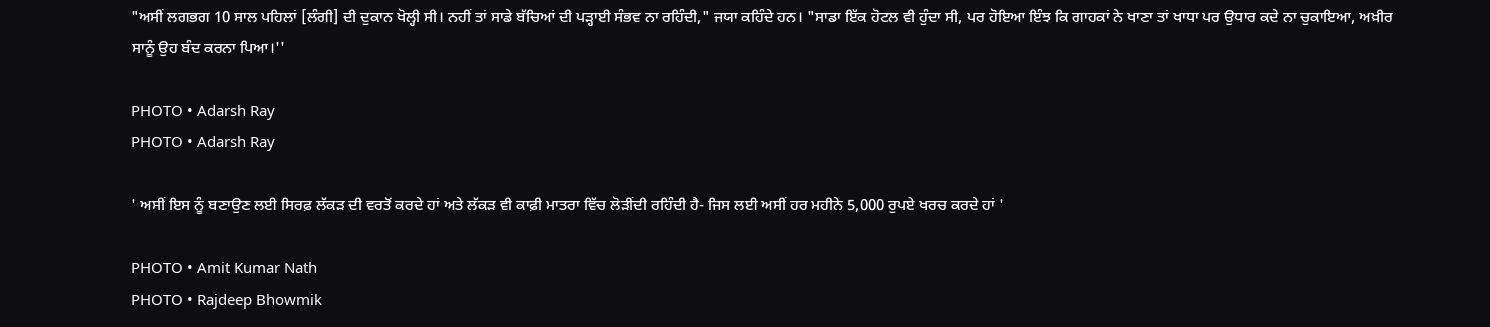"ਅਸੀਂ ਲਗਭਗ 10 ਸਾਲ ਪਹਿਲਾਂ [ਲੰਗੀ] ਦੀ ਦੁਕਾਨ ਖੋਲ੍ਹੀ ਸੀ। ਨਹੀਂ ਤਾਂ ਸਾਡੇ ਬੱਚਿਆਂ ਦੀ ਪੜ੍ਹਾਈ ਸੰਭਵ ਨਾ ਰਹਿੰਦੀ," ਜਯਾ ਕਹਿੰਦੇ ਹਨ। "ਸਾਡਾ ਇੱਕ ਹੋਟਲ ਵੀ ਹੁੰਦਾ ਸੀ, ਪਰ ਹੋਇਆ ਇੰਝ ਕਿ ਗਾਹਕਾਂ ਨੇ ਖਾਣਾ ਤਾਂ ਖਾਧਾ ਪਰ ਉਧਾਰ ਕਦੇ ਨਾ ਚੁਕਾਇਆ, ਅਖ਼ੀਰ ਸਾਨੂੰ ਉਹ ਬੰਦ ਕਰਨਾ ਪਿਆ।''

PHOTO • Adarsh Ray
PHOTO • Adarsh Ray

' ਅਸੀਂ ਇਸ ਨੂੰ ਬਣਾਉਣ ਲਈ ਸਿਰਫ਼ ਲੱਕੜ ਦੀ ਵਰਤੋਂ ਕਰਦੇ ਹਾਂ ਅਤੇ ਲੱਕੜ ਵੀ ਕਾਫ਼ੀ ਮਾਤਰਾ ਵਿੱਚ ਲੋੜੀਂਦੀ ਰਹਿੰਦੀ ਹੈ- ਜਿਸ ਲਈ ਅਸੀਂ ਹਰ ਮਹੀਨੇ 5,000 ਰੁਪਏ ਖਰਚ ਕਰਦੇ ਹਾਂ '

PHOTO • Amit Kumar Nath
PHOTO • Rajdeep Bhowmik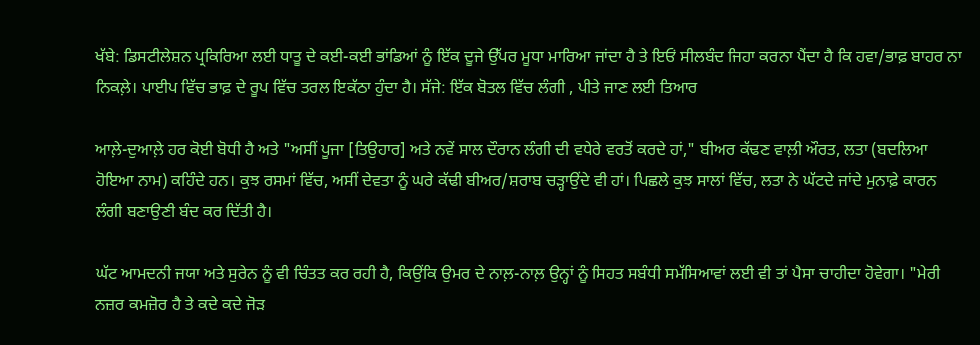ਖੱਬੇ: ਡਿਸਟੀਲੇਸ਼ਨ ਪ੍ਰਕਿਰਿਆ ਲਈ ਧਾਤੂ ਦੇ ਕਈ-ਕਈ ਭਾਂਡਿਆਂ ਨੂੰ ਇੱਕ ਦੂਜੇ ਉੱਪਰ ਮੂਧਾ ਮਾਰਿਆ ਜਾਂਦਾ ਹੈ ਤੇ ਇਓਂ ਸੀਲਬੰਦ ਜਿਹਾ ਕਰਨਾ ਪੈਂਦਾ ਹੈ ਕਿ ਹਵਾ/ਭਾਫ਼ ਬਾਹਰ ਨਾ ਨਿਕਲ਼ੇ। ਪਾਈਪ ਵਿੱਚ ਭਾਫ਼ ਦੇ ਰੂਪ ਵਿੱਚ ਤਰਲ ਇਕੱਠਾ ਹੁੰਦਾ ਹੈ। ਸੱਜੇ: ਇੱਕ ਬੋਤਲ ਵਿੱਚ ਲੰਗੀ , ਪੀਤੇ ਜਾਣ ਲਈ ਤਿਆਰ

ਆਲ਼ੇ-ਦੁਆਲ਼ੇ ਹਰ ਕੋਈ ਬੋਧੀ ਹੈ ਅਤੇ "ਅਸੀਂ ਪੂਜਾ [ਤਿਉਹਾਰ] ਅਤੇ ਨਵੇਂ ਸਾਲ ਦੌਰਾਨ ਲੰਗੀ ਦੀ ਵਧੇਰੇ ਵਰਤੋਂ ਕਰਦੇ ਹਾਂ," ਬੀਅਰ ਕੱਢਣ ਵਾਲ਼ੀ ਔਰਤ, ਲਤਾ (ਬਦਲਿਆ ਹੋਇਆ ਨਾਮ) ਕਹਿੰਦੇ ਹਨ। ਕੁਝ ਰਸਮਾਂ ਵਿੱਚ, ਅਸੀਂ ਦੇਵਤਾ ਨੂੰ ਘਰੇ ਕੱਢੀ ਬੀਅਰ/ਸ਼ਰਾਬ ਚੜ੍ਹਾਉਂਦੇ ਵੀ ਹਾਂ। ਪਿਛਲੇ ਕੁਝ ਸਾਲਾਂ ਵਿੱਚ, ਲਤਾ ਨੇ ਘੱਟਦੇ ਜਾਂਦੇ ਮੁਨਾਫ਼ੇ ਕਾਰਨ ਲੰਗੀ ਬਣਾਉਣੀ ਬੰਦ ਕਰ ਦਿੱਤੀ ਹੈ।

ਘੱਟ ਆਮਦਨੀ ਜਯਾ ਅਤੇ ਸੁਰੇਨ ਨੂੰ ਵੀ ਚਿੰਤਤ ਕਰ ਰਹੀ ਹੈ, ਕਿਉਂਕਿ ਉਮਰ ਦੇ ਨਾਲ਼-ਨਾਲ਼ ਉਨ੍ਹਾਂ ਨੂੰ ਸਿਹਤ ਸਬੰਧੀ ਸਮੱਸਿਆਵਾਂ ਲਈ ਵੀ ਤਾਂ ਪੈਸਾ ਚਾਹੀਦਾ ਹੋਵੇਗਾ। "ਮੇਰੀ ਨਜ਼ਰ ਕਮਜ਼ੋਰ ਹੈ ਤੇ ਕਦੇ ਕਦੇ ਜੋੜ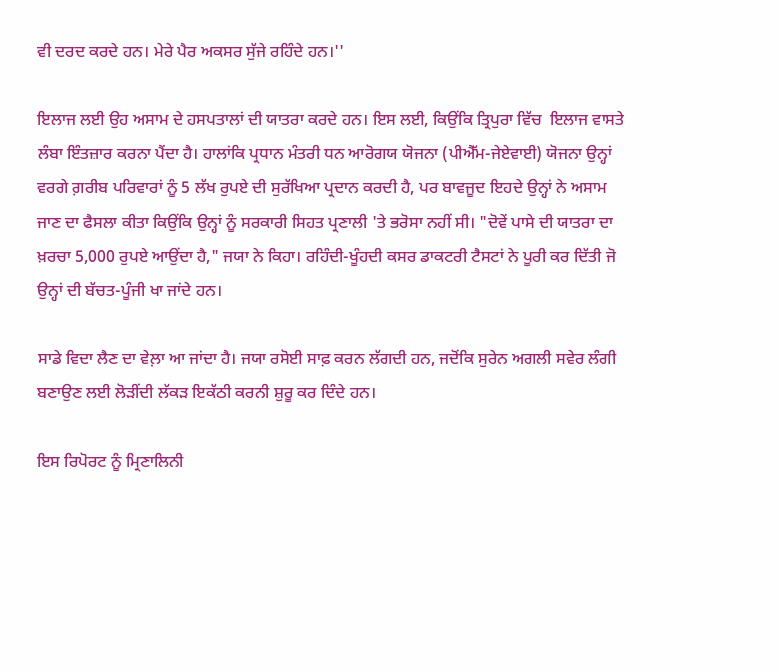ਵੀ ਦਰਦ ਕਰਦੇ ਹਨ। ਮੇਰੇ ਪੈਰ ਅਕਸਰ ਸੁੱਜੇ ਰਹਿੰਦੇ ਹਨ।''

ਇਲਾਜ ਲਈ ਉਹ ਅਸਾਮ ਦੇ ਹਸਪਤਾਲਾਂ ਦੀ ਯਾਤਰਾ ਕਰਦੇ ਹਨ। ਇਸ ਲਈ, ਕਿਉਂਕਿ ਤ੍ਰਿਪੁਰਾ ਵਿੱਚ  ਇਲਾਜ ਵਾਸਤੇ ਲੰਬਾ ਇੰਤਜ਼ਾਰ ਕਰਨਾ ਪੈਂਦਾ ਹੈ। ਹਾਲਾਂਕਿ ਪ੍ਰਧਾਨ ਮੰਤਰੀ ਧਨ ਆਰੋਗਯ ਯੋਜਨਾ (ਪੀਐੱਮ-ਜੇਏਵਾਈ) ਯੋਜਨਾ ਉਨ੍ਹਾਂ ਵਰਗੇ ਗ਼ਰੀਬ ਪਰਿਵਾਰਾਂ ਨੂੰ 5 ਲੱਖ ਰੁਪਏ ਦੀ ਸੁਰੱਖਿਆ ਪ੍ਰਦਾਨ ਕਰਦੀ ਹੈ, ਪਰ ਬਾਵਜੂਦ ਇਹਦੇ ਉਨ੍ਹਾਂ ਨੇ ਅਸਾਮ ਜਾਣ ਦਾ ਫੈਸਲਾ ਕੀਤਾ ਕਿਉਂਕਿ ਉਨ੍ਹਾਂ ਨੂੰ ਸਰਕਾਰੀ ਸਿਹਤ ਪ੍ਰਣਾਲੀ 'ਤੇ ਭਰੋਸਾ ਨਹੀਂ ਸੀ। "ਦੋਵੇਂ ਪਾਸੇ ਦੀ ਯਾਤਰਾ ਦਾ ਖ਼ਰਚਾ 5,000 ਰੁਪਏ ਆਉਂਦਾ ਹੈ," ਜਯਾ ਨੇ ਕਿਹਾ। ਰਹਿੰਦੀ-ਖੂੰਹਦੀ ਕਸਰ ਡਾਕਟਰੀ ਟੈਸਟਾਂ ਨੇ ਪੂਰੀ ਕਰ ਦਿੱਤੀ ਜੋ ਉਨ੍ਹਾਂ ਦੀ ਬੱਚਤ-ਪੂੰਜੀ ਖਾ ਜਾਂਦੇ ਹਨ।

ਸਾਡੇ ਵਿਦਾ ਲੈਣ ਦਾ ਵੇਲ਼ਾ ਆ ਜਾਂਦਾ ਹੈ। ਜਯਾ ਰਸੋਈ ਸਾਫ਼ ਕਰਨ ਲੱਗਦੀ ਹਨ, ਜਦੋਂਕਿ ਸੁਰੇਨ ਅਗਲੀ ਸਵੇਰ ਲੰਗੀ ਬਣਾਉਣ ਲਈ ਲੋੜੀਂਦੀ ਲੱਕੜ ਇਕੱਠੀ ਕਰਨੀ ਸ਼ੁਰੂ ਕਰ ਦਿੰਦੇ ਹਨ।

ਇਸ ਰਿਪੋਰਟ ਨੂੰ ਮ੍ਰਿਣਾਲਿਨੀ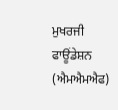ਮੁਖਰਜੀ ਫਾਊਂਡੇਸ਼ਨ (ਐਮਐਮਐਫ)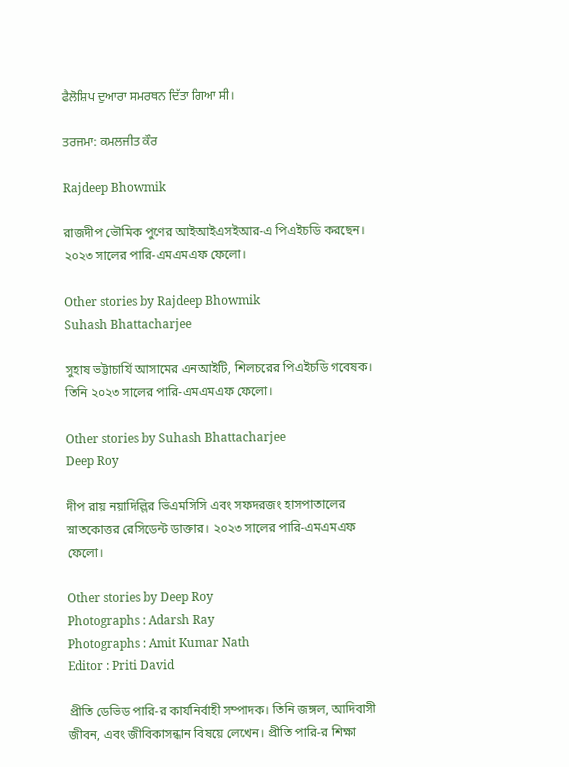ਫੈਲੋਸ਼ਿਪ ਦੁਆਰਾ ਸਮਰਥਨ ਦਿੱਤਾ ਗਿਆ ਸੀ।

ਤਰਜਮਾ: ਕਮਲਜੀਤ ਕੌਰ

Rajdeep Bhowmik

রাজদীপ ভৌমিক পুণের আইআইএসইআর-এ পিএইচডি করছেন। ২০২৩ সালের পারি-এমএমএফ ফেলো।

Other stories by Rajdeep Bhowmik
Suhash Bhattacharjee

সুহাষ ভট্টাচার্যি আসামের এনআইটি, শিলচরের পিএইচডি গবেষক। তিনি ২০২৩ সালের পারি-এমএমএফ ফেলো।

Other stories by Suhash Bhattacharjee
Deep Roy

দীপ রায় নয়াদিল্লির ভিএমসিসি এবং সফদরজং হাসপাতালের স্নাতকোত্তর রেসিডেন্ট ডাক্তার। ২০২৩ সালের পারি-এমএমএফ ফেলো।

Other stories by Deep Roy
Photographs : Adarsh Ray
Photographs : Amit Kumar Nath
Editor : Priti David

প্রীতি ডেভিড পারি-র কার্যনির্বাহী সম্পাদক। তিনি জঙ্গল, আদিবাসী জীবন, এবং জীবিকাসন্ধান বিষয়ে লেখেন। প্রীতি পারি-র শিক্ষা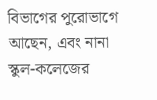বিভাগের পুরোভাগে আছেন, এবং নানা স্কুল-কলেজের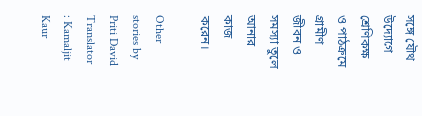সঙ্গে যৌথ উদ্যোগে শ্রেণিকক্ষ ও পাঠক্রমে গ্রামীণ জীবন ও সমস্যা তুলে আনার কাজ করেন।

Other stories by Priti David
Translator : Kamaljit Kaur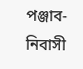পঞ্জাব-নিবাসী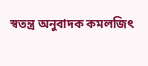স্বতন্ত্র অনুবাদক কমলজিৎ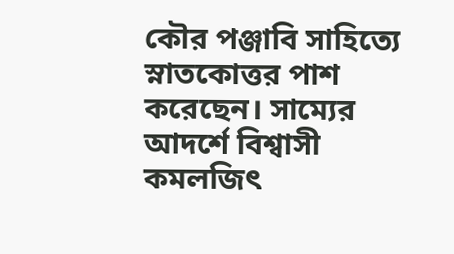কৌর পঞ্জাবি সাহিত্যে স্নাতকোত্তর পাশ করেছেন। সাম্যের আদর্শে বিশ্বাসী কমলজিৎ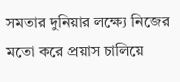সমতার দুনিয়ার লক্ষ্যে নিজের মতো করে প্রয়াস চালিয়ে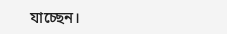যাচ্ছেন।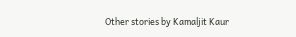Other stories by Kamaljit Kaur